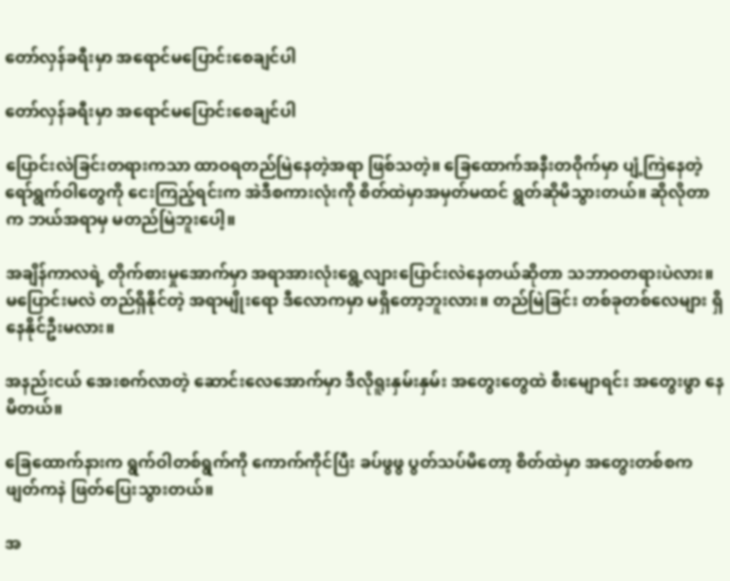တော်လှန်ခရီးမှာ အရောင်မပြောင်းစေချင်ပါ

တော်လှန်ခရီးမှာ အရောင်မပြောင်းစေချင်ပါ

ပြောင်းလဲခြင်းတရားကသာ ထာဝရတည်မြဲနေတဲ့အရာ ဖြစ်သတဲ့။ ခြေထောက်အနီးတဝိုက်မှာ ပျံ့ကြဲနေတဲ့ ရော်ရွက်ဝါတွေကို ငေးကြည့်ရင်းက အဲဒီစကားလုံးကို စိတ်ထဲမှာအမှတ်မထင် ရွတ်ဆိုမိသွားတယ်။ ဆိုလိုတာက ဘယ်အရာမှ မတည်မြဲဘူးပေါ့။

အချိန်ကာလရဲ့ တိုက်စားမှုအောက်မှာ အရာအားလုံးရွေ့လျားပြောင်းလဲနေတယ်ဆိုတာ သဘာဝတရားပဲလား။ မပြောင်းမလဲ တည်ရှိနိုင်တဲ့ အရာမျိုးရော ဒီလောကမှာ မရှိတော့ဘူးလား။ တည်မြဲခြင်း တစ်ခုတစ်လေများ ရှိနေနိုင်ဦးမလား။

အနည်းငယ် အေးစက်လာတဲ့ ဆောင်းလေအောက်မှာ ဒီလိုရူးနှမ်းနှမ်း အတွေးတွေထဲ စီးမျောရင်း အတွေးဖွာ နေမိတယ်။

ခြေထောက်နားက ရွက်ဝါတစ်ရွက်ကို ကောက်ကိုင်ပြီး ခပ်ဖွဖွ ပွတ်သပ်မိတော့ စိတ်ထဲမှာ အတွေးတစ်စက ဖျတ်ကနဲ ဖြတ်ပြေးသွားတယ်။

အ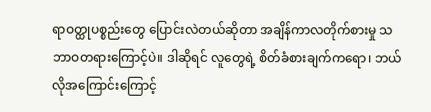ရာဝတ္ထုပစ္စည်းတွေ ပြောင်းလဲတယ်ဆိုတာ အချိန်ကာလတိုက်စားမှု သဘာဝတရားကြောင့်ပဲ။ ဒါဆိုရင် လူတွေရဲ့ စိတ်ခံစားချက်ကရော၊ ဘယ်လိုအကြောင်းကြောင့်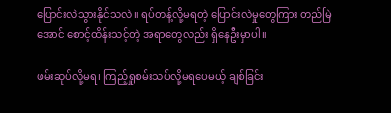ပြောင်းလဲသွားနိုင်သလဲ။ ရပ်တန့်လို့မရတဲ့ ပြောင်းလဲမှုတွေကြား တည်မြဲအောင် စောင့်ထိန်းသင့်တဲ့ အရာတွေလည်း ရှိနေဦးမှာပါ။

ဖမ်းဆုပ်လို့မရ၊ ကြည့်ရှုစမ်းသပ်လို့မရပေမယ့် ချစ်ခြင်း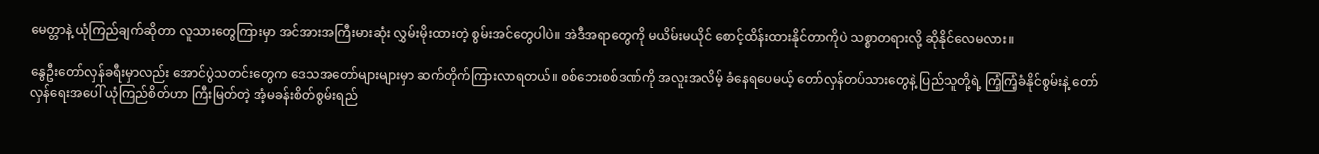မေတ္တာနဲ့ ယုံကြည်ချက်ဆိုတာ လူသားတွေကြားမှာ အင်အားအကြီးမားဆုံး လွှမ်းမိုးထားတဲ့ စွမ်းအင်တွေပါပဲ။ အဲဒီအရာတွေကို မယိမ်းမယိုင် စောင့်ထိန်းထားနိုင်တာကိုပဲ သစ္စာတရားလို့ ဆိုနိုင်လေမလား။

နွေဦးတော်လှန်ခရီးမှာလည်း အောင်ပွဲသတင်းတွေက ဒေသအတော်များများမှာ ဆက်တိုက်ကြားလာရတယ်။ စစ်ဘေးစစ်ဒဏ်ကို အလူးအလိမ့် ခံနေရပေမယ့် တော်လှန်တပ်သားတွေနဲ့ ပြည်သူတို့ရဲ့ ကြံ့ကြံ့ခံနိုင်စွမ်းနဲ့ တော်လှန်ရေးအပေါ် ယုံကြည်စိတ်ဟာ ကြီးမြတ်တဲ့ အံ့မခန်းစိတ်စွမ်းရည်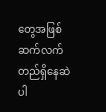တွေအဖြစ် ဆက်လက်တည်ရှိနေဆဲပါ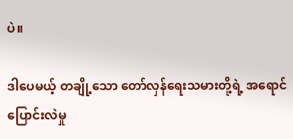ပဲ။

ဒါပေမယ့် တချို့သော တော်လှန်ရေးသမားတို့ရဲ့ အရောင်ပြောင်းလဲမှု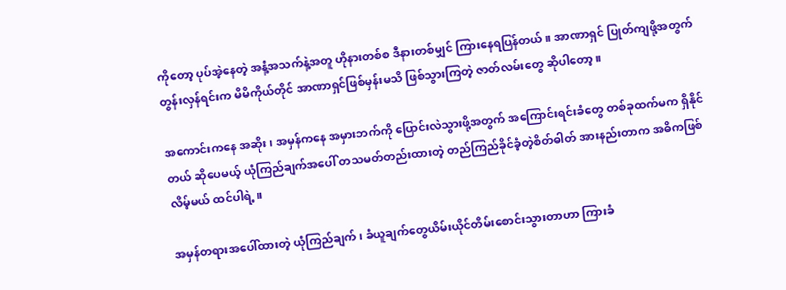ကိုတော့ ပုပ်အဲ့နေတဲ့ အနံ့အသက်နဲ့အတူ ဟိုနားတစ်စ ဒီနားတစ်မျှင် ကြားနေရပြန်တယ်။ အာဏာရှင် ပြုတ်ကျဖို့အတွက် တွန်းလှန်ရင်းက မိမိကိုယ်တိုင် အာဏာရှင်ဖြစ်မှန်းမသိ ဖြစ်သွားကြတဲ့ ဇာတ်လမ်းတွေ ဆိုပါတော့။

အကောင်းကနေ အဆိုး၊ အမှန်ကနေ အမှားဘက်ကို ပြောင်းလဲသွားဖို့အတွက် အကြောင်းရင်းခံတွေ တစ်ခုထက်မက ရှိနိုင်တယ် ဆိုပေမယ့် ယုံကြည်ချက်အပေါ် တသမတ်တည်းထားတဲ့ တည်ကြည်ခိုင်ခံ့တဲ့စိတ်ဓါတ် အားနည်းတာက အဓိကဖြစ်လိမ့်မယ် ထင်ပါရဲ့။

အမှန်တရားအပေါ်ထားတဲ့ ယုံကြည်ချက်၊ ခံယူချက်တွေယိမ်းယိုင်တိမ်းစောင်းသွားတာဟာ ကြားခံ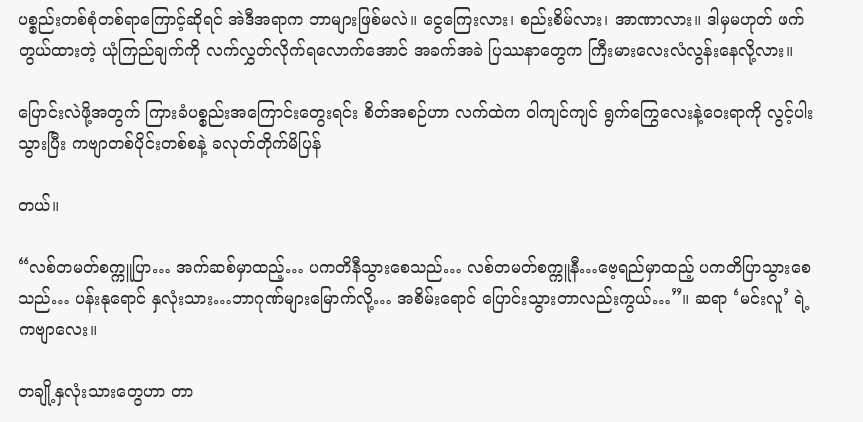ပစ္စည်းတစ်စုံတစ်ရာကြောင့်ဆိုရင် အဲဒီအရာက ဘာများဖြစ်မလဲ။ ငွေကြေးလား၊ စည်းစိမ်လား၊ အာဏာလား။ ဒါမှမဟုတ် ဖက်တွယ်ထားတဲ့ ယုံကြည်ချက်ကို လက်လွှတ်လိုက်ရလောက်အောင် အခက်အခဲ ပြဿနာတွေက ကြီးမားလေးလံလွန်းနေလို့လား။

ပြောင်းလဲဖို့အတွက် ကြားခံပစ္စည်းအကြောင်းတွေးရင်း စိတ်အစဉ်ဟာ လက်ထဲက ဝါကျင်ကျင် ရွက်ကြွေလေးနဲ့ဝေးရာကို လွင့်ပါးသွားပြီး ကဗျာတစ်ပိုင်းတစ်စနဲ့ ခလုတ်တိုက်မိပြန်

တယ်။

“လစ်တမတ်စက္ကူပြာ… အက်ဆစ်မှာထည့်… ပကတိနီသွားစေသည်… လစ်တမတ်စက္ကူနီ…ဗေ့ရည်မှာထည့် ပကတိပြာသွားစေသည်… ပန်းနုရောင် နှလုံးသား…ဘာဂုဏ်များမြောက်လို့… အစိမ်းရောင် ပြောင်းသွားတာလည်းကွယ်…”။ ဆရာ ‘မင်းလူ’ ရဲ့ ကဗျာလေး။

တချို့နှလုံးသားတွေဟာ တာ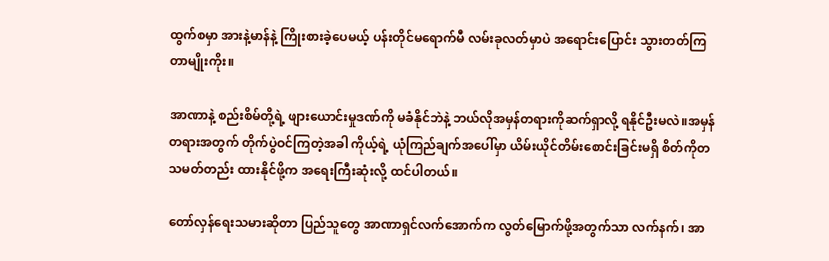ထွက်စမှာ အားနဲ့မာန်နဲ့ ကြိုးစားခဲ့ပေမယ့် ပန်းတိုင်မရောက်မီ လမ်းခုလတ်မှာပဲ အရောင်းပြောင်း သွားတတ်ကြတာမျိုးကိုး။

အာဏာနဲ့ စည်းစိမ်တို့ရဲ့ ဖျားယောင်းမှုဒဏ်ကို မခံနိုင်ဘဲနဲ့ ဘယ်လိုအမှန်တရားကိုဆက်ရှာလို့ ရနိုင်ဦးမလဲ။အမှန်တရားအတွက် တိုက်ပွဲဝင်ကြတဲ့အခါ ကိုယ့်ရဲ့ ယုံကြည်ချက်အပေါ်မှာ ယိမ်းယိုင်တိမ်းစောင်းခြင်းမရှိ စိတ်ကိုတသမတ်တည်း ထားနိုင်ဖို့က အရေးကြီးဆုံးလို့ ထင်ပါတယ်။

တော်လှန်ရေးသမားဆိုတာ ပြည်သူတွေ အာဏာရှင်လက်အောက်က လွတ်မြောက်ဖို့အတွက်သာ လက်နက်၊ အာ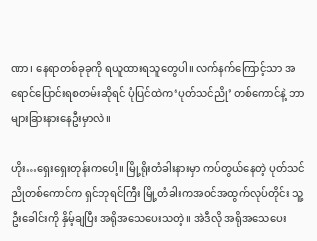ဏာ၊ နေရာတစ်ခုခုကို ရယူထားရသူတွေပါ။ လက်နက်ကြောင့်သာ အရောင်ပြောင်းရစတမ်းဆိုရင် ပုံပြင်ထဲက‘ပုတ်သင်ညို’ တစ်ကောင်နဲ့ ဘာများခြားနားနေဦးမှာလဲ။

ဟိုး…ရှေးရှေးတုန်းကပေါ့။ မြို့ရိုးတံခါးနားမှာ ကပ်တွယ်နေတဲ့ ပုတ်သင်ညိုတစ်ကောင်က ရှင်ဘုရင်ကြီး မြို့တံခါးကအဝင်အထွက်လုပ်တိုင်း သူ့ဦးခေါင်းကို နှိမ့်ချပြီး အရိုအသေပေးသတဲ့။ အဲဒီလို အရိုအသေပေး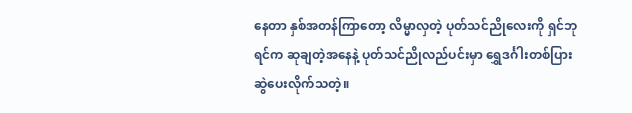နေတာ နှစ်အတန်ကြာတော့ လိမ္မာလှတဲ့ ပုတ်သင်ညိုလေးကို ရှင်ဘုရင်က ဆုချတဲ့အနေနဲ့ ပုတ်သင်ညိုလည်ပင်းမှာ ရွှေဒင်္ဂါးတစ်ပြားဆွဲပေးလိုက်သတဲ့။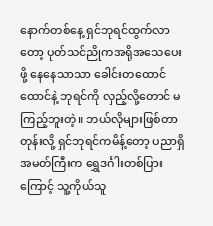နောက်တစ်နေ့ ရှင်ဘုရင်ထွက်လာတော့ ပုတ်သင်ညိုကအရိုအသေပေးဖို့ နေနေသာသာ ခေါင်းတထောင်ထောင်နဲ့ ဘုရင်ကို လှည့်လို့တောင် မကြည့်ဘူးတဲ့။ ဘယ်လိုများဖြစ်တာတုန်းလို့ ရှင်ဘုရင်ကမိန့်တော့ ပညာရှိအမတ်ကြီးက ရွှေဒင်္ဂါးတစ်ပြားကြောင့် သူ့ကိုယ်သူ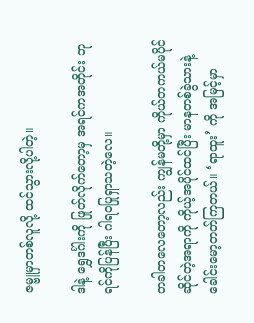ဇမ္ဗူမှာတစ်လူလို့ ထင်သွားလို့ပါတဲ့။

ဒါနဲ့ ရွှေဒင်္ဂါးကို ဖြုတ်လိုက်တော့မှ အရင်ကအတိုင်း ဘုရင်ကိုပြန်ပြီး ဂါရဝပြုရှာသတဲ့လေ။

တခါတလေတော့လည်း ကျွန်မတို့မှာ ကိုယ်တကယ်မပိုင်ဆိုင်တဲ့အရာကို ကိုယ့်အပိုင်ထင်ပြီး မာနတစ်ခွဲသားနဲ့ ခေါင်းမော့တတ်ကြတယ်။ ‘ရာထူး’ ကို အမြင့်မှာ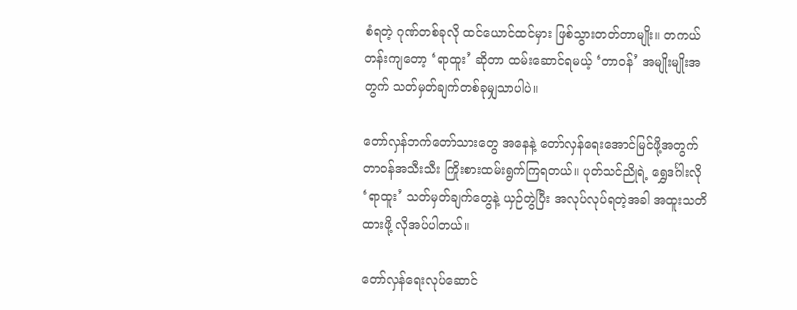စံရတဲ့ ဂုဏ်တစ်ခုလို ထင်ယောင်ထင်မှား ဖြစ်သွားတတ်တာမျိုး။ တကယ်တန်းကျတော့ ‘ရာထူး’ ဆိုတာ ထမ်းဆောင်ရမယ့် ‘တာဝန်’ အမျိုးမျိုးအတွက် သတ်မှတ်ချက်တစ်ခုမျှသာပါပဲ။

တော်လှန်ဘက်တော်သားတွေ အနေနဲ့ တော်လှန်ရေးအောင်မြင်ဖို့အတွက် တာဝန်အသီးသီး ကြိုးစားထမ်းရွက်ကြရတယ်။ ပုတ်သင်ညိုရဲ့ ရွှေဒင်္ဂါးလို ‘ရာထူး’ သတ်မှတ်ချက်တွေနဲ့ ယှဉ်တွဲပြီး အလုပ်လုပ်ရတဲ့အခါ အထူးသတိထားဖို့ လိုအပ်ပါတယ်။

တော်လှန်ရေးလုပ်ဆောင်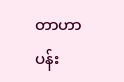တာဟာ ပန်း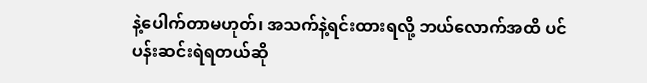နဲ့ပေါက်တာမဟုတ်၊ အသက်နဲ့ရင်းထားရလို့ ဘယ်လောက်အထိ ပင်ပန်းဆင်းရဲရတယ်ဆို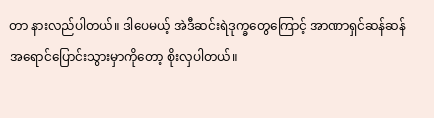တာ နားလည်ပါတယ်။ ဒါပေမယ့် အဲဒီဆင်းရဲဒုက္ခတွေကြောင့် အာဏာရှင်ဆန်ဆန် အရောင်ပြောင်းသွားမှာကိုတော့ စိုးလှပါတယ်။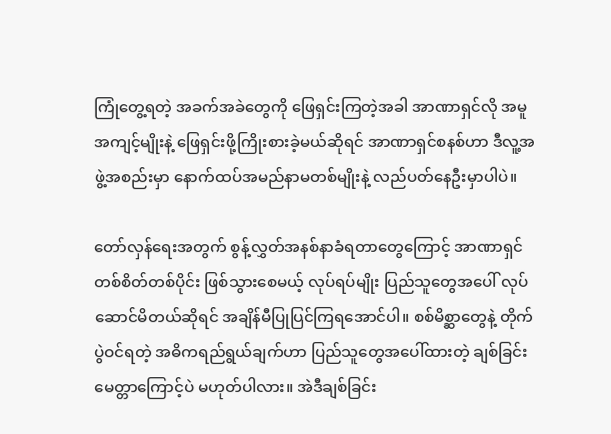ကြုံတွေ့ရတဲ့ အခက်အခဲတွေကို ဖြေရှင်းကြတဲ့အခါ အာဏာရှင်လို အမူအကျင့်မျိုးနဲ့ ဖြေရှင်းဖို့ကြိုးစားခဲ့မယ်ဆိုရင် အာဏာရှင်စနစ်ဟာ ဒီလူ့အဖွဲ့အစည်းမှာ နောက်ထပ်အမည်နာမတစ်မျိုးနဲ့ လည်ပတ်နေဦးမှာပါပဲ။

တော်လှန်ရေးအတွက် စွန့်လွှတ်အနစ်နာခံရတာတွေကြောင့် အာဏာရှင် တစ်စိတ်တစ်ပိုင်း ဖြစ်သွားစေမယ့် လုပ်ရပ်မျိုး ပြည်သူတွေအပေါ် လုပ်ဆောင်မိတယ်ဆိုရင် အချိန်မီပြုပြင်ကြရအောင်ပါ။ စစ်မိစ္ဆာတွေနဲ့ တိုက်ပွဲဝင်ရတဲ့ အဓိကရည်ရွယ်ချက်ဟာ ပြည်သူတွေအပေါ်ထားတဲ့ ချစ်ခြင်းမေတ္တာကြောင့်ပဲ မဟုတ်ပါလား။ အဲဒီချစ်ခြင်း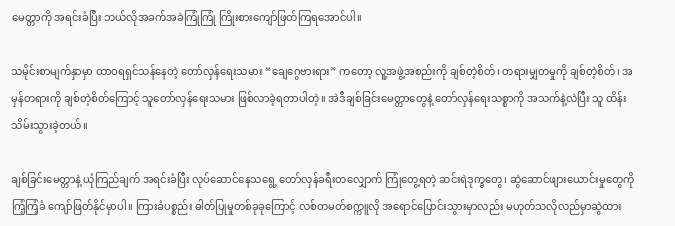မေတ္တာကို အရင်းခံပြီး ဘယ်လိုအခက်အခဲကြုံကြုံ ကြိုးစားကျော်ဖြတ်ကြရအောင်ပါ။

သမိုင်းစာမျက်နှာမှာ ထာဝရရှင်သန်နေတဲ့ တော်လှန်ရေးသမား “ချေဂွေဗားရား” ကတော့ လူ့အဖွဲ့အစည်းကို ချစ်တဲ့စိတ်၊ တရားမျှတမှုကို ချစ်တဲ့စိတ်၊ အမှန်တရားကို ချစ်တဲ့စိတ်ကြောင့် သူတော်လှန်ရေးသမား ဖြစ်လာခဲ့ရတာပါတဲ့။ အဲဒီချစ်ခြင်းမေတ္တာတွေနဲ့ တော်လှန်ရေးသစ္စာကို အသက်နဲ့လဲပြီး သူ ထိန်းသိမ်းသွားခဲ့တယ်။

ချစ်ခြင်းမေတ္တာနဲ့ ယုံကြည်ချက် အရင်းခံပြီး လုပ်ဆောင်နေသရွေ့ တော်လှန်ခရီးတလျှောက် ကြုံတွေ့ရတဲ့ ဆင်းရဲဒုက္ခတွေ၊ ဆွဲဆောင်ဖျားယောင်းမှုတွေကို ကြံ့ကြံ့ခံ ကျော်ဖြတ်နိုင်မှာပါ။ ကြားခံပစ္စည်း ဓါတ်ပြုမှုတစ်ခုခုကြောင့် လစ်တမတ်စက္ကူလို အရောင်ပြောင်းသွားမှာလည်း မဟုတ်သလိုလည်မှာဆွဲထား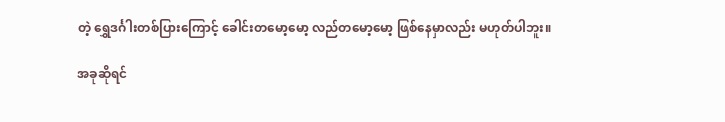တဲ့ ရွှေဒင်္ဂါးတစ်ပြားကြောင့် ခေါင်းတမော့မော့ လည်တမော့မော့ ဖြစ်နေမှာလည်း မဟုတ်ပါဘူး။

အခုဆိုရင်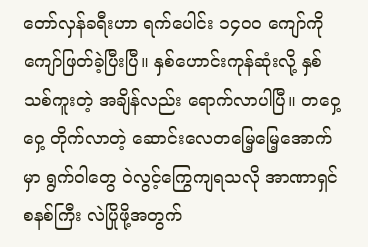တော်လှန်ခရီးဟာ ရက်ပေါင်း ၁၄၀၀ ကျော်ကိုကျော်ဖြတ်ခဲ့ပြီးပြီ။ နှစ်ဟောင်းကုန်ဆုံးလို့ နှစ်သစ်ကူးတဲ့ အချိန်လည်း ရောက်လာပါပြီ။ တဝှေ့ဝှေ့ တိုက်လာတဲ့ ဆောင်းလေတမြေ့မြေ့အောက်မှာ ရွက်ဝါတွေ ဝဲလွင့်ကြွေကျရသလို အာဏာရှင်စနစ်ကြီး လဲပြိုဖို့အတွက်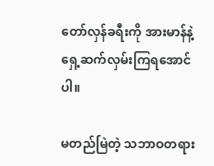တော်လှန်ခရီးကို အားမာန်နဲ့ ရှေ့ဆက်လှမ်းကြရအောင်ပါ။

မတည်မြဲတဲ့ သဘာဝတရား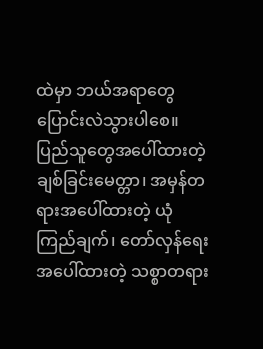ထဲမှာ ဘယ်အရာတွေ ပြောင်းလဲသွားပါစေ။ ပြည်သူတွေအပေါ်ထားတဲ့ ချစ်ခြင်းမေတ္တာ၊ အမှန်တရားအပေါ်ထားတဲ့ ယုံကြည်ချက်၊ တော်လှန်ရေးအပေါ်ထားတဲ့ သစ္စာတရား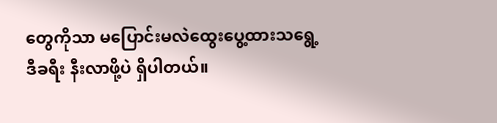တွေကိုသာ မပြောင်းမလဲထွေးပွေ့ထားသရွေ့ ဒီခရီး နီးလာဖို့ပဲ ရှိပါတယ်။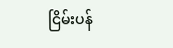ငြိမ်းပန်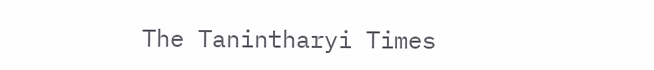The Tanintharyi Times